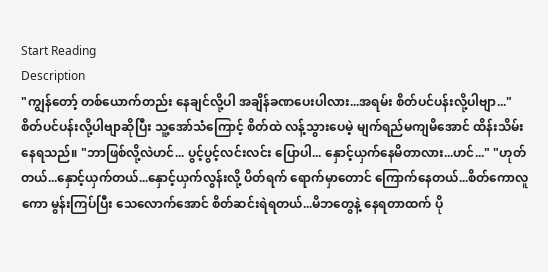Start Reading
Description
"ကျွန်တော့် တစ်ယောက်တည်း နေချင်လို့ပါ အချိန်ခဏပေးပါလား...အရမ်း စိတ်ပင်ပန်းလို့ပါဗျာ..." စိတ်ပင်ပန်းလို့ပါဗျာဆိုပြီး သူ့အော်သံကြောင့် စိတ်ထဲ လန့်သွားပေမဲ့ မျက်ရည်မကျမိအောင် ထိန်းသိမ်းနေရသည်။ "ဘာဖြစ်လို့လဲဟင်... ပွင့်ပွင့်လင်းလင်း ပြောပါ... နှောင့်ယှက်နေမိတာလား...ဟင်..." "ဟုတ်တယ်...နှောင့်ယှက်တယ်...နှောင့်ယှက်လွန်းလို့ ပိတ်ရက် ရောက်မှာတောင် ကြောက်နေတယ်...စိတ်ကောလူကော မွန်းကြပ်ပြီး သေလောက်အောင် စိတ်ဆင်းရဲရတယ်...မိဘတွေနဲ့ နေရတာထက် ပို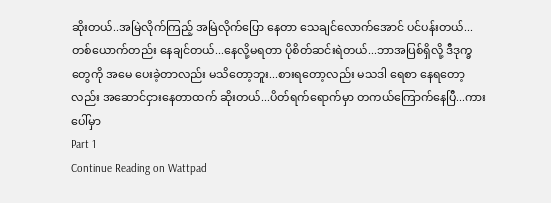ဆိုးတယ်..အမြဲလိုက်ကြည့် အမြဲလိုက်ပြော နေတာ သေချင်လောက်အောင် ပင်ပန်းတယ်...တစ်ယောက်တည်း နေချင်တယ်...နေလို့မရတာ ပိုစိတ်ဆင်းရဲတယ်...ဘာအပြစ်ရှိလို့ ဒီဒုက္ခတွေကို အမေ ပေးခဲ့တာလည်း မသိတော့ဘူး...စားရတော့လည်း မသဒါ ရေစာ နေရတော့လည်း အဆောင်ငှားနေတာထက် ဆိုးတယ်...ပိတ်ရက်ရောက်မှာ တကယ်ကြောက်နေပြီ...ကားပေါ်မှာ
Part 1
Continue Reading on Wattpad